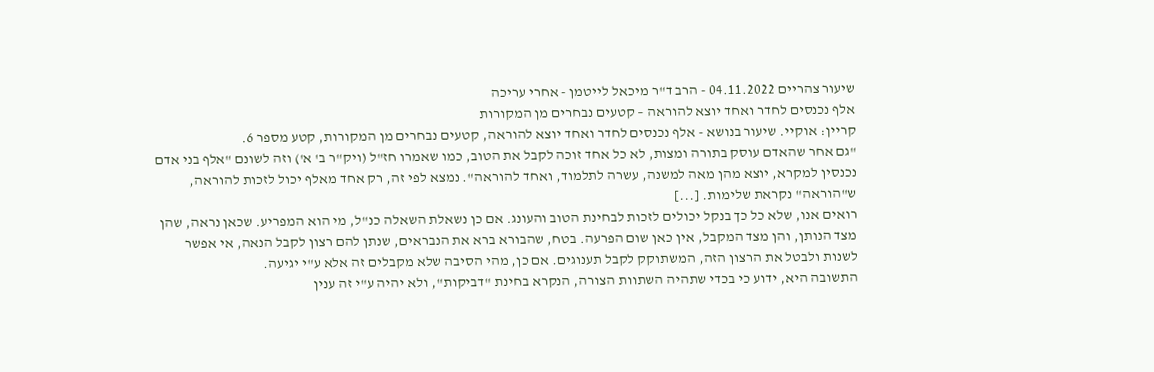שיעור צהריים 04.11.2022 - הרב ד"ר מיכאל לייטמן - אחרי עריכה
אלף נכנסים לחדר ואחד יוצא להוראה – קטעים נבחרים מן המקורות
קריין: אוקיי. שיעור בנושא - אלף נכנסים לחדר ואחד יוצא להוראה, קטעים נבחרים מן המקורות, קטע מספר 6.
"גם אחר שהאדם עוסק בתורה ומצות, לא כל אחד זוכה לקבל את הטוב, כמו שאמרו חז"ל (ויק"ר ב' א') וזה לשונם "אלף בני אדם נכנסין למקרא, יוצא מהן מאה למשנה, עשרה לתלמוד, ואחד להוראה". נמצא לפי זה, רק אחד מאלף יכול לזכות להוראה, ש"הוראה" נקראת שלימות. [...]
רואים אנו, שלא כל כך בנקל יכולים לזכות לבחינת הטוב והעונג. אם כן נשאלת השאלה כנ"ל, מי הוא המפריע. שכאן נראה, שהן מצד הנותן, והן מצד המקבל, אין כאן שום הפרעה. בטח, שהבורא ברא את הנבראים, שנתן להם רצון לקבל הנאה, אי אפשר לשנות ולבטל את הרצון הזה, המשתוקק לקבל תענוגים. אם כן, מהי הסיבה שלא מקבלים זה אלא ע"י יגיעה.
התשובה היא, ידוע כי בכדי שתהיה השתוות הצורה, הנקרא בחינת "דביקות", ולא יהיה ע"י זה ענין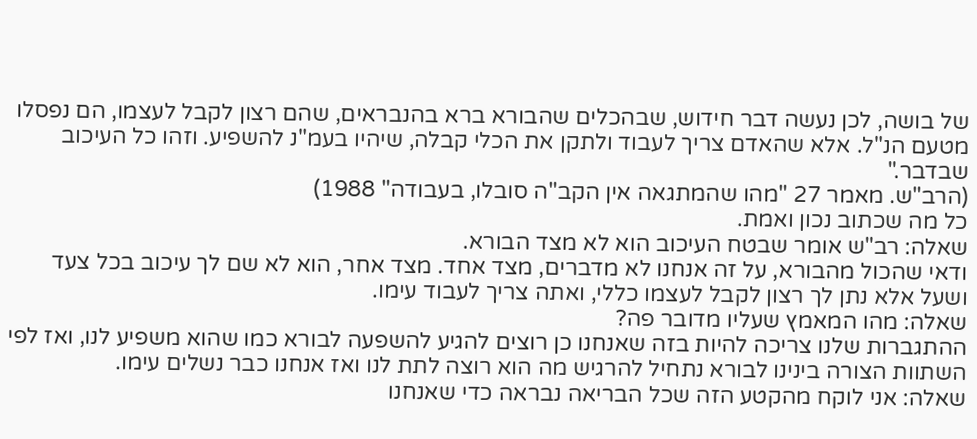של בושה, לכן נעשה דבר חידוש, שבהכלים שהבורא ברא בהנבראים, שהם רצון לקבל לעצמו, הם נפסלו מטעם הנ"ל. אלא שהאדם צריך לעבוד ולתקן את הכלי קבלה, שיהיו בעמ"נ להשפיע. וזהו כל העיכוב שבדבר."
(הרב"ש. מאמר 27 "מהו שהמתגאה אין הקב"ה סובלו, בעבודה" 1988)
כל מה שכתוב נכון ואמת.
שאלה: רב"ש אומר שבטח העיכוב הוא לא מצד הבורא.
ודאי שהכול מהבורא, על זה אנחנו לא מדברים, מצד אחד. מצד אחר, הוא לא שם לך עיכוב בכל צעד ושעל אלא נתן לך רצון לקבל לעצמו כללי, ואתה צריך לעבוד עימו.
שאלה: מהו המאמץ שעליו מדובר פה?
ההתגברות שלנו צריכה להיות בזה שאנחנו כן רוצים להגיע להשפעה לבורא כמו שהוא משפיע לנו, ואז לפי השתוות הצורה בינינו לבורא נתחיל להרגיש מה הוא רוצה לתת לנו ואז אנחנו כבר נשלים עימו.
שאלה: אני לוקח מהקטע הזה שכל הבריאה נבראה כדי שאנחנו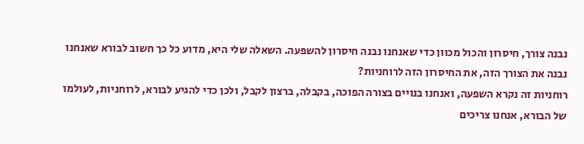נבנה צורך, חיסרון והכול מכוון כדי שאנחנו נבנה חיסרון להשפעה. השאלה שלי היא, מדוע כל כך חשוב לבורא שאנחנו נבנה את הצורך הזה, את החיסרון הזה לרוחניות?
רוחניות זה נקרא השפעה, ואנחנו בנויים בצורה הפוכה, בקבלה, ברצון לקבל, ולכן כדי להגיע לבורא, לרוחניות, לעולמו של הבורא, אנחנו צריכים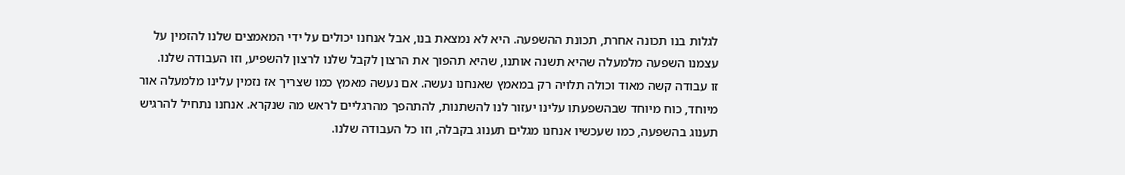לגלות בנו תכונה אחרת, תכונת ההשפעה. היא לא נמצאת בנו, אבל אנחנו יכולים על ידי המאמצים שלנו להזמין על עצמנו השפעה מלמעלה שהיא תשנה אותנו, שהיא תהפוך את הרצון לקבל שלנו לרצון להשפיע, וזו העבודה שלנו.
זו עבודה קשה מאוד וכולה תלויה רק במאמץ שאנחנו נעשה. אם נעשה מאמץ כמו שצריך אז נזמין עלינו מלמעלה אור מיוחד, כוח מיוחד שבהשפעתו עלינו יעזור לנו להשתנות, להתהפך מהרגליים לראש מה שנקרא. אנחנו נתחיל להרגיש תענוג בהשפעה, כמו שעכשיו אנחנו מגלים תענוג בקבלה, וזו כל העבודה שלנו.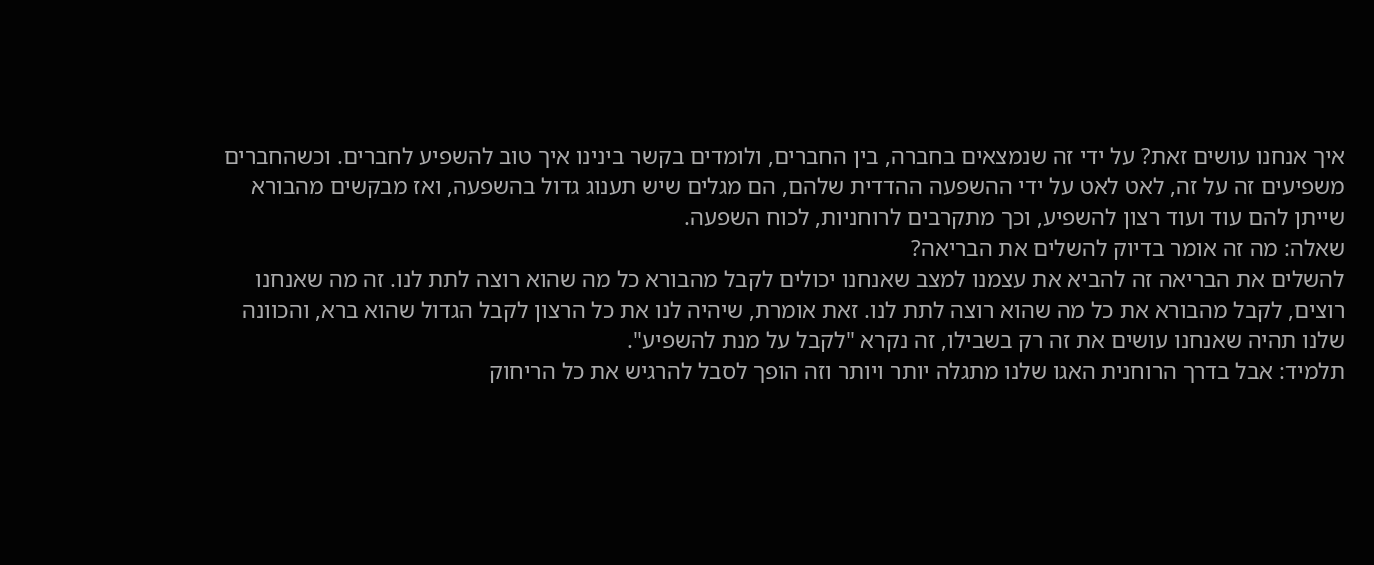איך אנחנו עושים זאת? על ידי זה שנמצאים בחברה, בין החברים, ולומדים בקשר בינינו איך טוב להשפיע לחברים. וכשהחברים משפיעים זה על זה, לאט לאט על ידי ההשפעה ההדדית שלהם, הם מגלים שיש תענוג גדול בהשפעה, ואז מבקשים מהבורא שייתן להם עוד ועוד רצון להשפיע, וכך מתקרבים לרוחניות, לכוח השפעה.
שאלה: מה זה אומר בדיוק להשלים את הבריאה?
להשלים את הבריאה זה להביא את עצמנו למצב שאנחנו יכולים לקבל מהבורא כל מה שהוא רוצה לתת לנו. זה מה שאנחנו רוצים, לקבל מהבורא את כל מה שהוא רוצה לתת לנו. זאת אומרת, שיהיה לנו את כל הרצון לקבל הגדול שהוא ברא, והכוונה שלנו תהיה שאנחנו עושים את זה רק בשבילו, זה נקרא "לקבל על מנת להשפיע".
תלמיד: אבל בדרך הרוחנית האגו שלנו מתגלה יותר ויותר וזה הופך לסבל להרגיש את כל הריחוק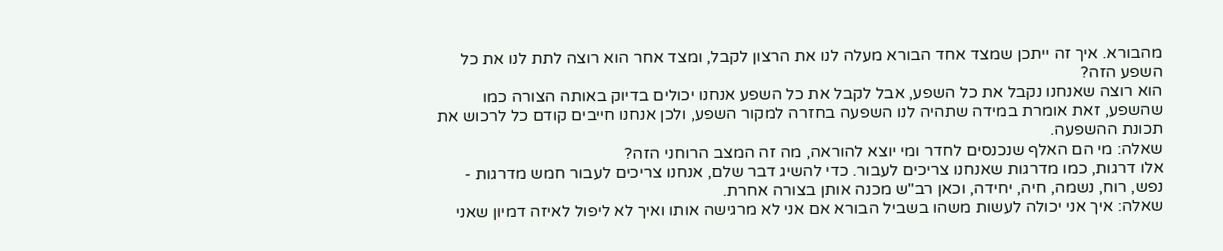מהבורא. איך זה ייתכן שמצד אחד הבורא מעלה לנו את הרצון לקבל, ומצד אחר הוא רוצה לתת לנו את כל השפע הזה?
הוא רוצה שאנחנו נקבל את כל השפע, אבל לקבל את כל השפע אנחנו יכולים בדיוק באותה הצורה כמו שהשפע, זאת אומרת במידה שתהיה לנו השפעה בחזרה למקור השפע, ולכן אנחנו חייבים קודם כל לרכוש את תכונת ההשפעה.
שאלה: מי הם האלף שנכנסים לחדר ומי יוצא להוראה, מה זה המצב הרוחני הזה?
אלו דרגות, כמו מדרגות שאנחנו צריכים לעבור. כדי להשיג דבר שלם, אנחנו צריכים לעבור חמש מדרגות - נפש, רוח, נשמה, חיה, יחידה, וכאן רב"ש מכנה אותן בצורה אחרת.
שאלה: איך אני יכולה לעשות משהו בשביל הבורא אם אני לא מרגישה אותו ואיך לא ליפול לאיזה דמיון שאני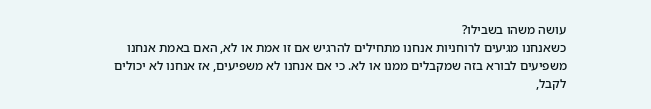עושה משהו בשבילו?
כשאנחנו מגיעים לרוחניות אנחנו מתחילים להרגיש אם זו אמת או לא, האם באמת אנחנו משפיעים לבורא בזה שמקבלים ממנו או לא. כי אם אנחנו לא משפיעים, אז אנחנו לא יכולים לקבל,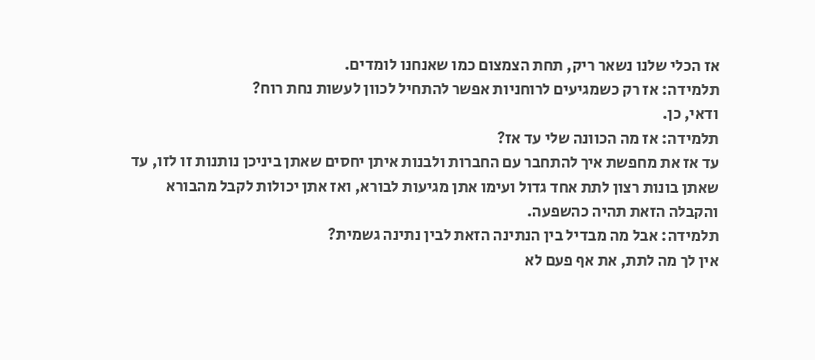אז הכלי שלנו נשאר ריק, תחת הצמצום כמו שאנחנו לומדים.
תלמידה: אז רק כשמגיעים לרוחניות אפשר להתחיל לכוון לעשות נחת רוח?
ודאי, כן.
תלמידה: אז מה הכוונה שלי עד אז?
עד אז את מחפשת איך להתחבר עם החברות ולבנות איתן יחסים שאתן ביניכן נותנות זו לזו, עד שאתן בונות רצון לתת אחד גדול ועימו אתן מגיעות לבורא, ואז אתן יכולות לקבל מהבורא והקבלה הזאת תהיה כהשפעה.
תלמידה: אבל מה מבדיל בין הנתינה הזאת לבין נתינה גשמית?
אין לך מה לתת, את אף פעם לא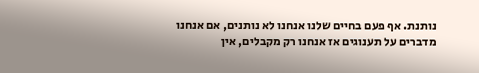נותנת. אף פעם בחיים שלנו אנחנו לא נותנים, אם אנחנו מדברים על תענוגים אז אנחנו רק מקבלים, אין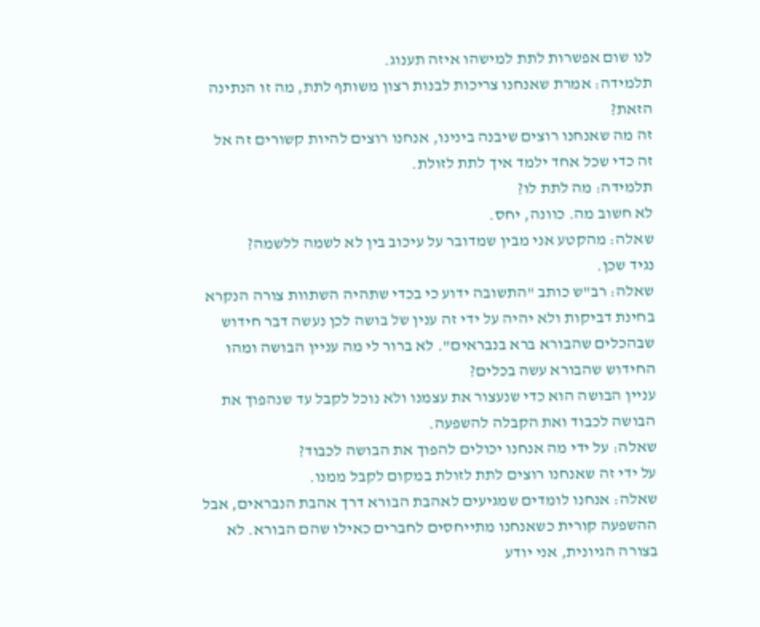לנו שום אפשרות לתת למישהו איזה תענוג.
תלמידה: אמרת שאנחנו צריכות לבנות רצון משותף לתת, מה זו הנתינה הזאת?
זה מה שאנחנו רוצים שיבנה בינינו, אנחנו רוצים להיות קשורים זה אל זה כדי שכל אחד ילמד איך לתת לזולת.
תלמידה: מה לתת לו?
לא חשוב מה. כוונה, יחס.
שאלה: מהקטע אני מבין שמדובר על עיכוב בין לא לשמה ללשמה?
נגיד שכן.
שאלה: רב"ש כותב "התשובה ידוע כי בכדי שתהיה השתוות צורה הנקרא בחינת דביקות ולא יהיה על ידי זה ענין של בושה לכן נעשה דבר חידוש שבהכלים שהבורא ברא בנבראים". לא ברור לי מה עניין הבושה ומהו החידוש שהבורא עשה בכלים?
עניין הבושה הוא כדי שנעצור את עצמנו ולא נוכל לקבל עד שנהפוך את הבושה לכבוד ואת הקבלה להשפעה.
שאלה: על ידי מה אנחנו יכולים להפוך את הבושה לכבוד?
על ידי זה שאנחנו רוצים לתת לזולת במקום לקבל ממנו.
שאלה: אנחנו לומדים שמגיעים לאהבת הבורא דרך אהבת הנבראים, אבל ההשפעה קורית כשאנחנו מתייחסים לחברים כאילו שהם הבורא. לא בצורה הגיונית, אני יודע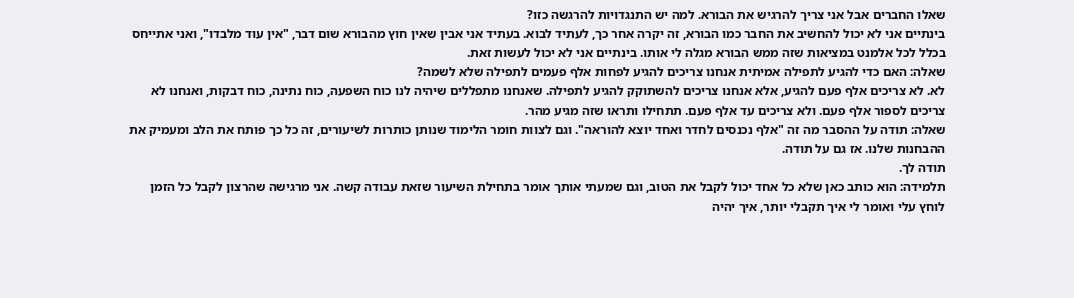שאלו החברים אבל אני צריך להרגיש את הבורא. למה יש התנגדויות להרגשה כזו?
בינתיים אני לא יכול להחשיב את החבר כמו הבורא, זה יקרה אחר כך, לעתיד לבוא. בעתיד אני אבין שאין חוץ מהבורא שום דבר, "אין עוד מלבדו", ואני אתייחס בכלל לכל אלמנט במציאות שזה ממש הבורא מגלה לי אותו. בינתיים אני לא יכול לעשות זאת.
שאלה: האם כדי להגיע לתפילה אמיתית אנחנו צריכים להגיע לפחות אלף פעמים לתפילה שלא לשמה?
לא. לא צריכים אלף פעם להגיע, אלא אנחנו צריכים להשתוקק להגיע לתפילה. שאנחנו מתפללים שיהיה לנו כוח השפעה, כוח נתינה, כוח דבקות, ואנחנו לא צריכים לספור אלף פעם. ולא צריכים עד אלף פעם. תתחילו ותראו שזה מגיע מהר.
שאלה: תודה על ההסבר מה זה "אלף נכנסים לחדר ואחד יוצא להוראה". וגם לצוות חומר הלימוד שנותן כותרות לשיעורים, זה כל כך פותח את הלב ומעמיק את ההבחנות שלנו. אז גם על תודה.
תודה לך.
תלמידה: הוא כותב כאן שלא כל אחד יכול לקבל את הטוב, וגם שמעתי אותך אומר בתחילת השיעור שזאת עבודה קשה. אני מרגישה שהרצון לקבל כל הזמן לוחץ עלי ואומר לי איך תקבלי יותר, איך יהיה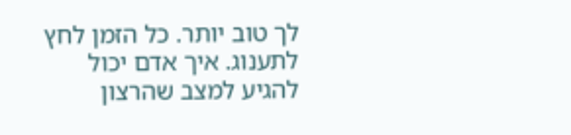לך טוב יותר. כל הזמן לחץ לתענוג. איך אדם יכול להגיע למצב שהרצון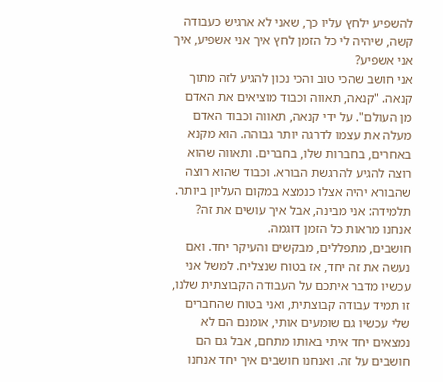להשפיע ילחץ עליו כך, שאני לא ארגיש כעבודה קשה, שיהיה לי כל הזמן לחץ איך אני אשפיע, איך אני אשפיע?
אני חושב שהכי טוב והכי נכון להגיע לזה מתוך קנאה. "קנאה, תאווה וכבוד מוציאים את האדם מן העולם". על ידי קנאה, תאווה וכבוד האדם מעלה את עצמו לדרגה יותר גבוהה. הוא מקנא באחרים, בחברות שלו, בחברים. ותאווה שהוא רוצה להגיע להרגשת הבורא. וכבוד שהוא רוצה שהבורא יהיה אצלו כנמצא במקום העליון ביותר.
תלמידה: אני מבינה, אבל איך עושים את זה? אנחנו מראות כל הזמן דוגמה.
חושבים, מתפללים, מבקשים והעיקר יחד. ואם נעשה את זה יחד, אז בטוח שנצליח. למשל אני עכשיו מדבר איתכם על העבודה הקבוצתית שלנו, זו תמיד עבודה קבוצתית, ואני בטוח שהחברים שלי עכשיו גם שומעים אותי, אומנם הם לא נמצאים יחד איתי באותו מתחם, אבל גם הם חושבים על זה. ואנחנו חושבים איך יחד אנחנו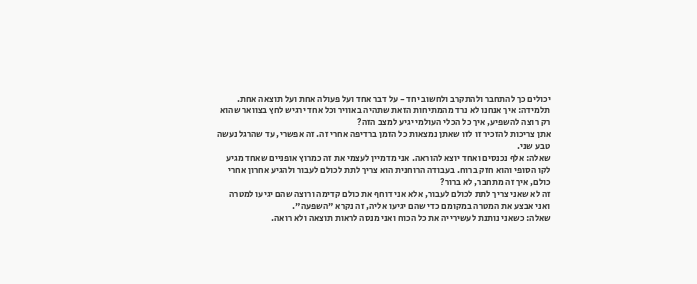יכולים כך להתחבר ולהתקרב ולחשוב יחד - על דבר אחד ועל פעולה אחת ועל תוצאה אחת.
תלמידה: איך אנחנו לא נרד מהמתיחות הזאת שתהיה באוויר וכל אחד ירגיש לחץ בצוואר שהוא רק רוצה להשפיע, איך כל הכלי העולמי יגיע למצב הזה?
אתן צריכות להזכיר זו לזו שאתן נמצאות כל הזמן ברדיפה אחרי זה. זה אפשרי, עד שהרגל נעשה טבע שני.
שאלה: אלף נכנסים ואחד יוצא להוראה. אני מדמיין לעצמי את זה כמרוץ אופניים שאחד מגיע לקו הסופי והוא חזק ברוח. בעבודה הרוחנית הוא צריך לתת לכולם לעבור ולהגיע אחרון אחרי כולם, איך זה מתחבר, לא ברור?
זה לא שאני צריך לתת לכולם לעבור, אלא אני דוחף את כולם קדימה ורוצה שהם יגיעו למטרה ואני אבצע את המטרה במקומם כדי שהם יגיעו אליה, זה נקרא "השפעה".
שאלה: כשאני נותנת לעשירייה את כל הכוח ואני מנסה לראות תוצאה ולא רואה.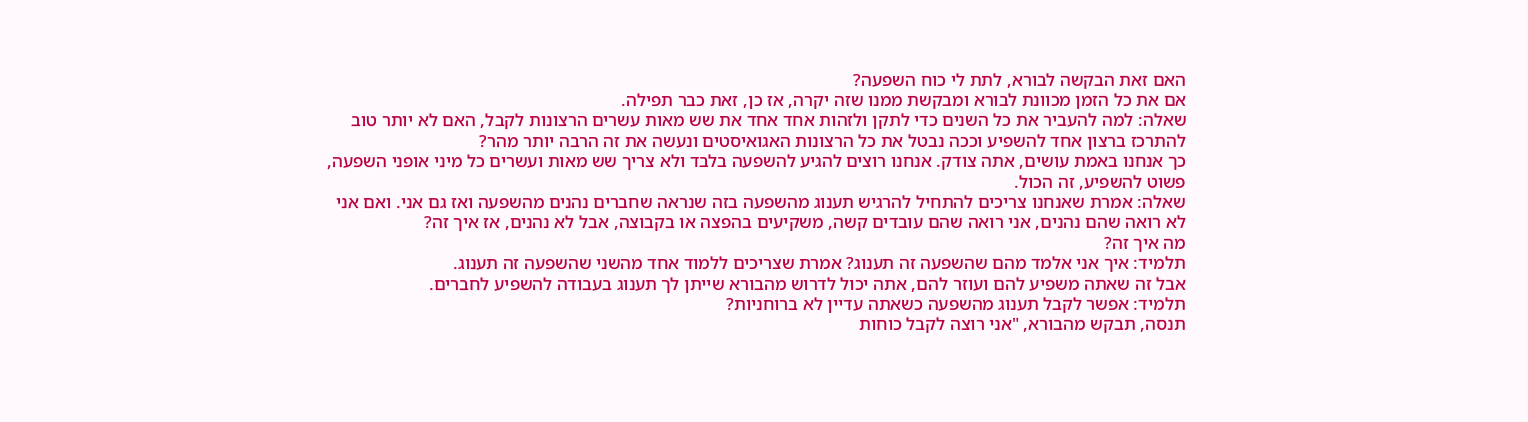האם זאת הבקשה לבורא, לתת לי כוח השפעה?
אם את כל הזמן מכוונת לבורא ומבקשת ממנו שזה יקרה, אז כן, זאת כבר תפילה.
שאלה: למה להעביר את כל השנים כדי לתקן ולזהות אחד אחד את שש מאות עשרים הרצונות לקבל, האם לא יותר טוב להתרכז ברצון אחד להשפיע וככה נבטל את כל הרצונות האגואיסטים ונעשה את זה הרבה יותר מהר?
כך אנחנו באמת עושים, אתה צודק. אנחנו רוצים להגיע להשפעה בלבד ולא צריך שש מאות ועשרים כל מיני אופני השפעה, פשוט להשפיע, זה הכול.
שאלה: אמרת שאנחנו צריכים להתחיל להרגיש תענוג מהשפעה בזה שנראה שחברים נהנים מהשפעה ואז גם אני. ואם אני לא רואה שהם נהנים, אני רואה שהם עובדים קשה, משקיעים בהפצה או בקבוצה, אבל לא נהנים, אז איך זה?
מה איך זה?
תלמיד: איך אני אלמד מהם שהשפעה זה תענוג? אמרת שצריכים ללמוד אחד מהשני שהשפעה זה תענוג.
אבל זה שאתה משפיע להם ועוזר להם, אתה יכול לדרוש מהבורא שייתן לך תענוג בעבודה להשפיע לחברים.
תלמיד: אפשר לקבל תענוג מהשפעה כשאתה עדיין לא ברוחניות?
תנסה, תבקש מהבורא, "אני רוצה לקבל כוחות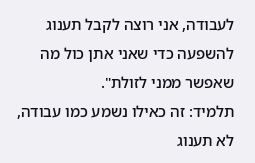לעבודה, אני רוצה לקבל תענוג להשפעה כדי שאני אתן כול מה שאפשר ממני לזולת".
תלמיד: זה כאילו נשמע כמו עבודה, לא תענוג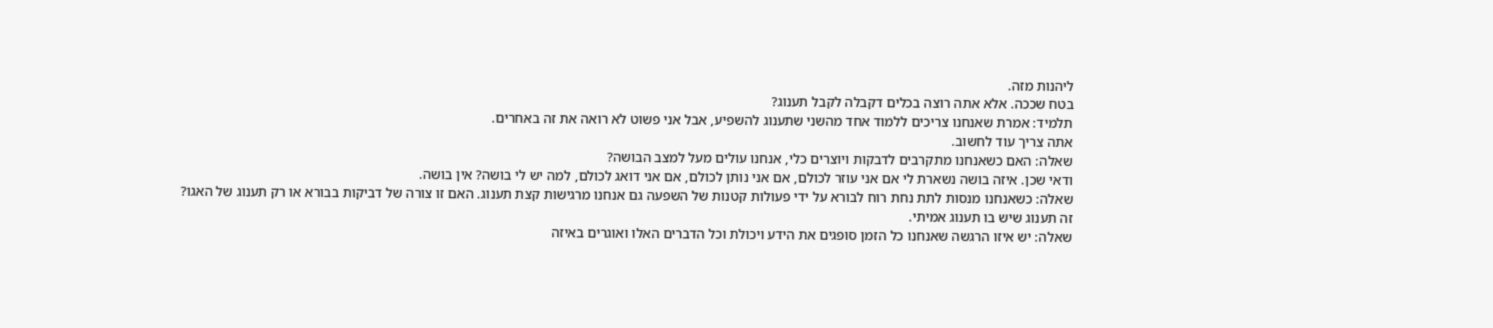ליהנות מזה.
בטח שככה. אלא אתה רוצה בכלים דקבלה לקבל תענוג?
תלמיד: אמרת שאנחנו צריכים ללמוד אחד מהשני שתענוג להשפיע, אבל אני פשוט לא רואה את זה באחרים.
אתה צריך עוד לחשוב.
שאלה: האם כשאנחנו מתקרבים לדבקות ויוצרים כלי, אנחנו עולים מעל למצב הבושה?
ודאי שכן. איזה בושה נשארת לי אם אני עוזר לכולם, אם אני נותן לכולם, אם אני דואג לכולם, למה יש לי בושה? אין בושה.
שאלה: כשאנחנו מנסות לתת נחת רוח לבורא על ידי פעולות קטנות של השפעה גם אנחנו מרגישות קצת תענוג. האם זו צורה של דביקות בבורא או רק תענוג של האגו?
זה תענוג שיש בו תענוג אמיתי.
שאלה: יש איזו הרגשה שאנחנו כל הזמן סופגים את הידע ויכולת וכל הדברים האלו ואוגרים באיזה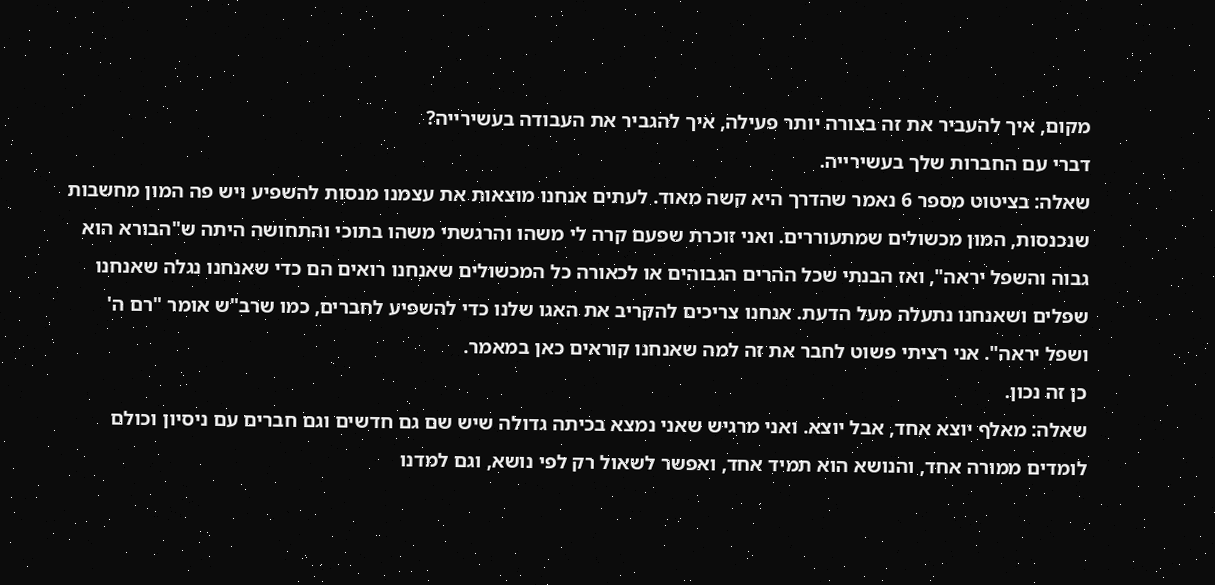מקום, איך להעביר את זה בצורה יותר פעילה, איך להגביר את העבודה בעשירייה?
דברי עם החברות שלך בעשירייה.
שאלה: בציטוט מספר 6 נאמר שהדרך היא קשה מאוד. לעתים אנחנו מוצאות את עצמנו מנסות להשפיע ויש פה המון מחשבות שנכנסות, המון מכשולים שמתעוררים. ואני זוכרת שפעם קרה לי משהו והרגשתי משהו בתוכי והתחושה היתה ש"הבורא הוא גבוה והשפל יראה", ואז הבנתי שכל ההרים הגבוהים או לכאורה כל המכשולים שאנחנו רואים הם כדי שאנחנו נגלה שאנחנו שפלים ושאנחנו נתעלה מעל הדעת. אנחנו צריכים להקריב את האגו שלנו כדי להשפיע לחברים, כמו שרב"ש אומר "רם ה' ושפל יראה". אני רציתי פשוט לחבר את זה למה שאנחנו קוראים כאן במאמר.
כן זה נכון.
שאלה: מאלף יוצא אחד, אבל יוצא. ואני מרגיש שאני נמצא בכיתה גדולה שיש שם גם חדשים וגם חברים עם ניסיון וכולם לומדים ממורה אחד, והנושא הוא תמיד אחד, ואפשר לשאול רק לפי נושא, וגם למדנו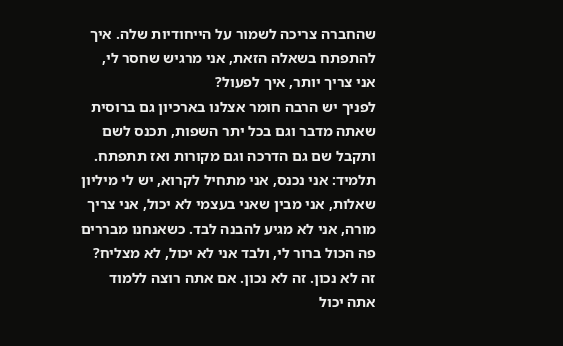שהחברה צריכה לשמור על הייחודיות שלה. איך להתפתח בשאלה הזאת, אני מרגיש שחסר לי, אני צריך יותר, איך לפעול?
לפניך יש הרבה חומר אצלנו בארכיון גם ברוסית שאתה מדבר וגם בכל יתר השפות, תכנס לשם ותקבל שם גם הדרכה וגם מקורות ואז תתפתח.
תלמיד: אני נכנס, אני מתחיל לקרוא, יש לי מיליון שאלות, אני מבין שאני בעצמי לא יכול, אני צריך מורה, אני לא מגיע להבנה לבד. כשאנחנו מבררים פה הכול ברור לי, ולבד אני לא יכול, לא מצליח?
זה לא נכון. זה לא נכון. אם אתה רוצה ללמוד אתה יכול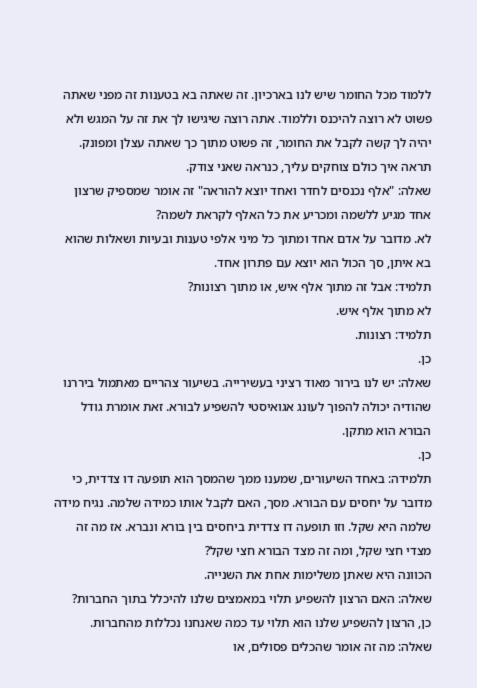ללמוד מכל החומר שיש לנו בארכיון. זה שאתה בא בטענות זה מפני שאתה פשוט לא רוצה להיכנס וללמוד. אתה רוצה שיגישו לך את זה על המגש ולא יהיה לך קשה לקבל את החומר, זה פשוט מתוך כך שאתה עצלן ומפונק. תראה איך כולם צוחקים עליך, כנראה שאני צודק.
שאלה: "אלף נכנסים לחדר ואחד יוצא להוראה" זה אומר שמספיק שרצון אחד מגיע ללשמה ומכריע את כל האלף לקראת לשמה?
לא. מדובר על אדם אחד ומתוך כל מיני אלפי טענות ובעיות ושאלות שהוא בא איתן, סך הכול הוא יוצא עם פתרון אחד.
תלמיד: אבל זה מתוך אלף איש, או מתוך רצונות?
לא מתוך אלף איש.
תלמיד: רצונות.
כן.
שאלה: יש לנו בירור מאוד רציני בעשירייה. בשיעור צהריים מאתמול ביררנו שהודיה יכולה להפוך לעונג אגואיסטי להשפיע לבורא. זאת אומרת גודל הבורא הוא מתקן.
כן.
תלמידה: באחד השיעורים, שמענו ממך שהמסך הוא תופעה דו צדדית, כי מדובר על יחסים עם הבורא. מסך, האם לקבל אותו כמידה שלמה. נגיח מידה שלמה היא שקל. וזו תופעה דו צדדית ביחסים בין בורא ונברא. אז מה זה מצדי חצי שקל, ומה זה מצד הבורא חצי שקל?
הכוונה היא שאתן משלימות אחת את השנייה.
שאלה: האם הרצון להשפיע תלוי במאמצים שלנו להיכלל בתוך החברות?
כן, הרצון להשפיע שלנו הוא תלוי עד כמה שאנחנו נכללות מהחברות.
שאלה: מה זה אומר שהכלים פסולים, או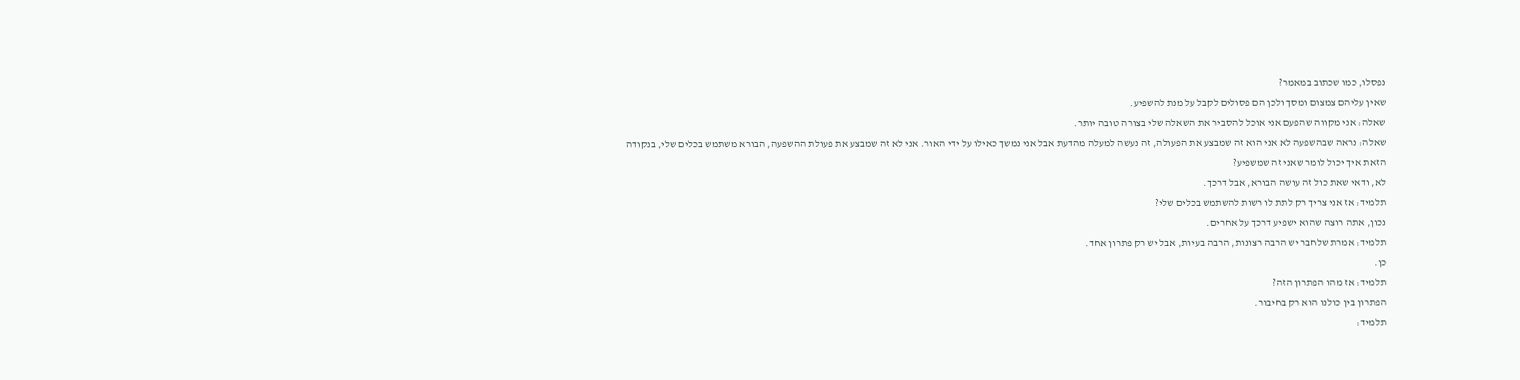נפסלו, כמו שכתוב במאמר?
שאין עליהם צמצום ומסך ולכן הם פסולים לקבל על מנת להשפיע.
שאלה: אני מקווה שהפעם אני אוכל להסביר את השאלה שלי בצורה טובה יותר.
שאלה: נראה שבהשפעה לא אני הוא זה שמבצע את הפעולה, זה נעשה למעלה מהדעת אבל אני נמשך כאילו על ידי האור. אני לא זה שמבצע את פעולת ההשפעה, הבורא משתמש בכלים שלי, בנקודה הזאת איך יכול לומר שאני זה שמשפיע?
לא, ודאי שאת כול זה עושה הבורא, אבל דרכך.
תלמיד: אז אני צריך רק לתת לו רשות להשתמש בכלים שלי?
נכון, אתה רוצה שהוא ישפיע דרכך על אחרים.
תלמיד: אמרת שלחבר יש הרבה רצונות, הרבה בעיות, אבל יש רק פתרון אחד.
כן.
תלמיד: אז מהו הפתרון הזה?
הפתרון בין כולנו הוא רק בחיבור.
תלמיד: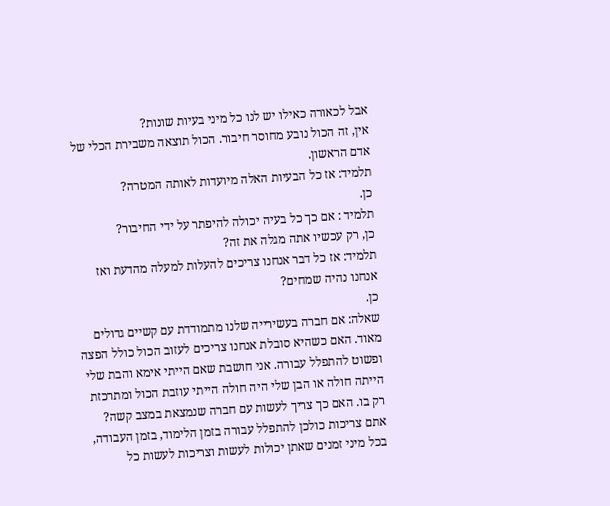אבל לכאורה כאילו יש לנו כל מיני בעיות שונות?
אין, זה הכול נובע מחוסר חיבור. הכול תוצאה משבירת הכלי של אדם הראשון.
תלמיד: אז כל הבעיות האלה מיועדות לאותה המטרה?
כן.
תלמיד : אם כך כל בעיה יכולה להיפתר על ידי החיבור?
כן, רק עכשיו אתה מגלה את זה?
תלמיד: אז כל דבר אנחנו צריכים להעלות למעלה מהדעת ואז אנחנו נהיה שמחים?
כן.
שאלה: אם חברה בעשירייה שלנו מתמודדת עם קשיים גדולים מאוד. האם כשהיא סובלת אנחנו צריכים לעזוב הכול כולל הפצה ופשוט להתפלל עבורה. אני חושבת שאם הייתי אימא והבת שלי הייתה חולה או הבן שלי היה חולה הייתי עוזבת הכול ומתרכזת רק בו. האם כך צריך לעשות עם חברה שנמצאת במצב קשה?
אתם צריכות כולכן להתפלל עבורה בזמן הלימוד, בזמן העבודה, בכל מיני זמנים שאתן יכולות לעשות וצריכות לעשות כל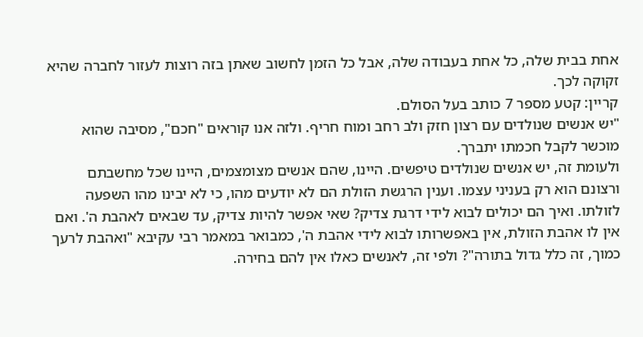אחת בבית שלה, כל אחת בעבודה שלה, אבל כל הזמן לחשוב שאתן בזה רוצות לעזור לחברה שהיא זקוקה לכך.
קריין: קטע מספר 7 כותב בעל הסולם.
"יש אנשים שנולדים עם רצון חזק ולב רחב ומוח חריף. ולזה אנו קוראים "חכם", מסיבה שהוא מוכשר לקבל חכמתו יתברך.
ולעומת זה, יש אנשים שנולדים טיפשים. היינו, שהם אנשים מצומצמים, היינו שכל מחשבתם ורצונם הוא רק בעניני עצמו. וענין הרגשת הזולת הם לא יודעים מהו, כי לא יבינו מהו השפעה לזולתו. ואיך הם יכולים לבוא לידי דרגת צדיק? שאי אפשר להיות צדיק, עד שבאים לאהבת ה'. ואם אין לו אהבת הזולת, אין באפשרותו לבוא לידי אהבת ה', כמבואר במאמר רבי עקיבא "ואהבת לרעך כמוך, זה כלל גדול בתורה"? ולפי זה, לאנשים כאלו אין להם בחירה.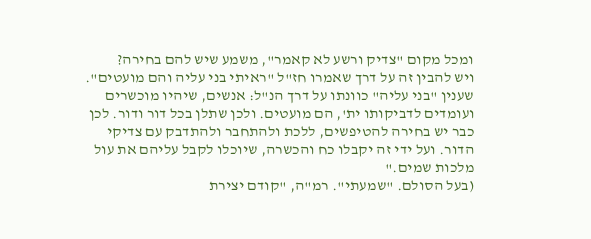ומכל מקום "צדיק ורשע לא קאמר", משמע שיש להם בחירה?
ויש להבין זה על דרך שאמרו חז"ל "ראיתי בני עליה והם מועטים". שענין "בני עליה" כוונתו על דרך הנ"ל: אנשים, שיהיו מוכשרים ועומדים לדביקותו ית', הם מועטים. ולכן שתלן בכל דור ודור. לכן כבר יש בחירה להטיפשים, ללכת ולהתחבר ולהתדבק עם צדיקי הדור. ועל ידי זה יקבלו כח והכשרה, שיוכלו לקבל עליהם את עול מלכות שמים."
(בעל הסולם. "שמעתי". רמ"ה, "קודם יצירת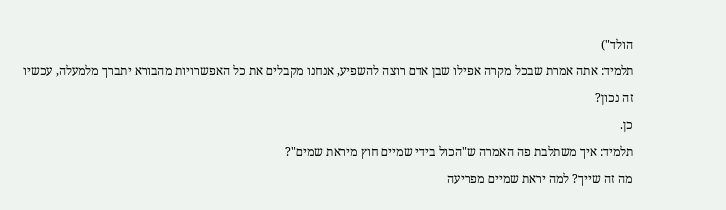הולד")
תלמיד: אתה אמרת שבכל מקרה אפילו שבן אדם רוצה להשפיע, אנחנו מקבלים את כל האפשרויות מהבורא יתברך מלמעלה, עכשיו זה נכון?
כן.
תלמיד: איך משתלבת פה האמרה ש"הכול בידי שמיים חוץ מיראת שמים"?
מה זה שייך? למה יראת שמיים מפריעה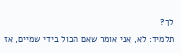לך?
תלמיד: לא, אני אומר שאם הכול בידי שמיים, אז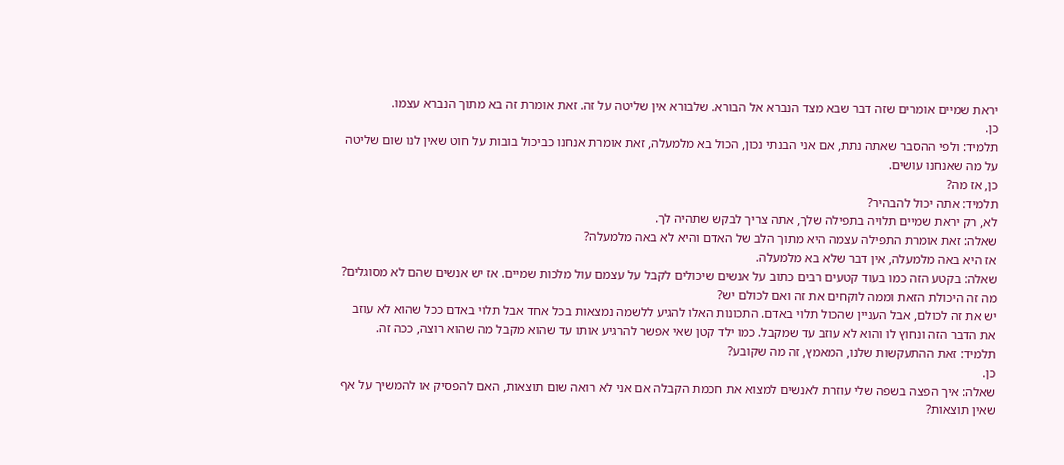יראת שמיים אומרים שזה דבר שבא מצד הנברא אל הבורא. שלבורא אין שליטה על זה. זאת אומרת זה בא מתוך הנברא עצמו.
כן.
תלמיד: ולפי ההסבר שאתה נתת, אם אני הבנתי נכון, הכול בא מלמעלה, זאת אומרת אנחנו כביכול בובות על חוט שאין לנו שום שליטה על מה שאנחנו עושים.
כן, אז מה?
תלמיד: אתה יכול להבהיר?
לא, רק יראת שמיים תלויה בתפילה שלך, אתה צריך לבקש שתהיה לך.
שאלה: זאת אומרת התפילה עצמה היא מתוך הלב של האדם והיא לא באה מלמעלה?
אז היא באה מלמעלה, אין דבר שלא בא מלמעלה.
שאלה: בקטע הזה כמו בעוד קטעים רבים כתוב על אנשים שיכולים לקבל על עצמם עול מלכות שמיים. אז יש אנשים שהם לא מסוגלים? מה זה היכולת הזאת וממה לוקחים את זה ואם לכולם יש?
יש את זה לכולם, אבל העניין שהכול תלוי באדם. התכונות האלו להגיע ללשמה נמצאות בכל אחד אבל תלוי באדם ככל שהוא לא עוזב את הדבר הזה ונחוץ לו והוא לא עוזב עד שמקבל. כמו ילד קטן שאי אפשר להרגיע אותו עד שהוא מקבל מה שהוא רוצה, ככה זה.
תלמיד: זאת ההתעקשות שלנו, המאמץ, זה מה שקובע?
כן.
שאלה: איך הפצה בשפה שלי עוזרת לאנשים למצוא את חכמת הקבלה אם אני לא רואה שום תוצאות, האם להפסיק או להמשיך על אף שאין תוצאות?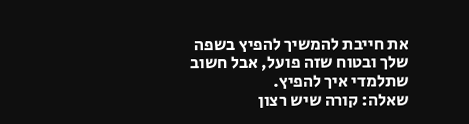את חייבת להמשיך להפיץ בשפה שלך ובטוח שזה פועל, אבל חשוב שתלמדי איך להפיץ.
שאלה: קורה שיש רצון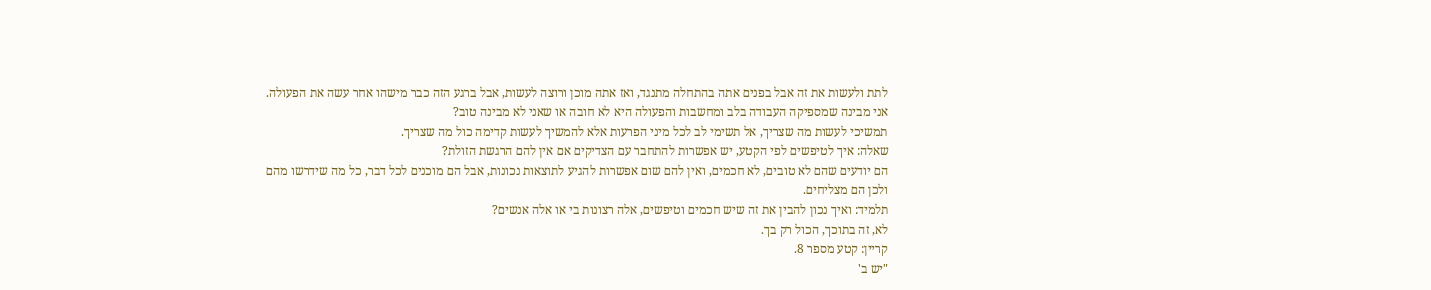לתת ולעשות את זה אבל בפנים אתה בהתחלה מתנגד, ואז אתה מוכן ורוצה לעשות, אבל ברגע הזה כבר מישהו אחר עשה את הפעולה. אני מבינה שמספיקה העבודה בלב ומחשבות והפעולה היא לא חובה או שאני לא מבינה טוב?
תמשיכי לעשות מה שצריך, אל תשימי לב לכל מיני הפרעות אלא להמשיך לעשות קדימה כול מה שצריך.
שאלה: איך לטיפשים לפי הקטע, יש אפשרות להתחבר עם הצדיקים אם אין להם הרגשת הזולת?
הם יודעים שהם לא טובים, לא חכמים, ואין להם שום אפשרות להגיע לתוצאות נכונות, אבל הם מוכנים לכל דבר, כל מה שידרשו מהם ולכן הם מצליחים.
תלמיד: ואיך נכון להבין את זה שיש חכמים וטיפשים, אלה רצונות בי או אלה אנשים?
לא, זה בתוכך, הכול רק בך.
קריין: קטע מספר 8.
"יש ב'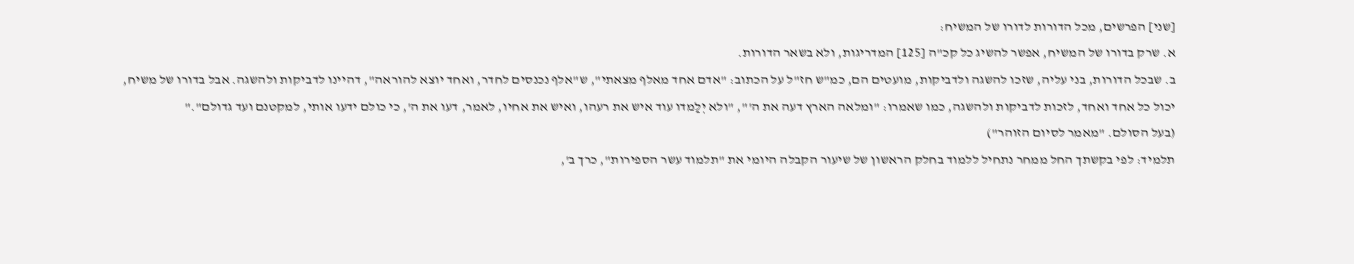[שני] הפרשים, מכל הדורות לדורו של המשיח:
א. שרק בדורו של המשיח, אפשר להשיג כל קכ"ה [125] המדריגות, ולא בשאר הדורות.
ב. שבכל הדורות, בני עליה, שזכו להשגה ולדביקות, מועטים הם, כמ"ש חז"ל על הכתוב: "אדם אחד מאלף מצאתי", ש"אלף נכנסים לחדר, ואחד יוצא להוראה", דהיינו לדביקות ולהשגה. אבל בדורו של משיח, יכול כל אחד ואחד, לזכות לדביקות ולהשגה, כמו שאמרו: "ומלאה הארץ דעה את ה'", "ולא יְלַמדו עוד איש את רעהו, ואיש את אחיו, לאמר, דעו את ה', כי כולם ידעו אותי, למקטנם ועד גדולם"."
(בעל הסולם. "מאמר לסיום הזוהר")
תלמיד: לפי בקשתך החל ממחר נתחיל ללמוד בחלק הראשון של שיעור הקבלה היומי את "תלמוד עשר הספירות", כרך ב',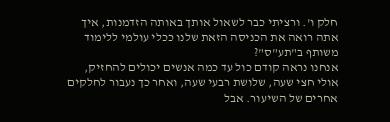חלק ו'. ורציתי כבר לשאול אותך באותה הזדמנות, איך אתה רואה את הכניסה הזאת שלנו ככלי עולמי ללימוד משותף ב"תע"ס"?
אנחנו נראה קודם כול עד כמה אנשים יכולים להחזיק, אולי חצי שעה, שלושת רבעי שעה, ואחר כך נעבור לחלקים אחרים של השיעור. אבל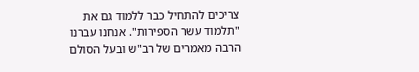צריכים להתחיל כבר ללמוד גם את "תלמוד עשר הספירות". אנחנו עברנו הרבה מאמרים של רב"ש ובעל הסולם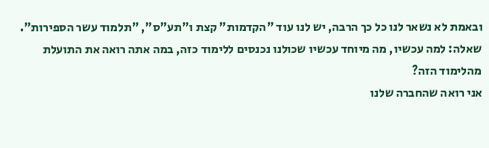ובאמת לא נשאר לנו כל כך הרבה, יש לנו עוד "הקדמות" קצת ו"תע"ס", "תלמוד עשר הספירות".
שאלה: למה עכשיו, מה מיוחד עכשיו שכולנו נכנסים ללימוד כזה, במה אתה רואה את התועלת מהלימוד הזה?
אני רואה שהחברה שלנו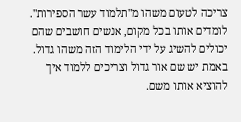צריכה לטעום משהו מ"תלמוד עשר הספירות". לומדים אותו בכל מקום, אנשים חושבים שהם יכולים להשיג על ידי הלימוד הזה משהו גדול. באמת יש שם אור גדול וצריכים ללמוד איך להוציא אותו משם.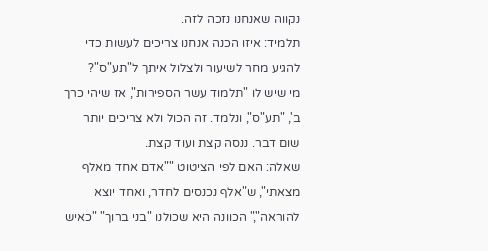נקווה שאנחנו נזכה לזה.
תלמיד: איזו הכנה אנחנו צריכים לעשות כדי להגיע מחר לשיעור ולצלול איתך ל"תע"ס"?
מי שיש לו "תלמוד עשר הספירות", אז שיהי כרך ב', "תע"ס", ונלמד. זה הכול ולא צריכים יותר שום דבר. ננסה קצת ועוד קצת.
שאלה: האם לפי הציטוט ""אדם אחד מאלף מצאתי", ש"אלף נכנסים לחדר, ואחד יוצא להוראה"," הכוונה היא שכולנו "בני ברוך" "כאיש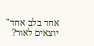אחד בלב אחד" יוצאים לאור?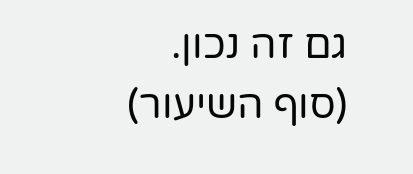גם זה נכון.
(סוף השיעור)